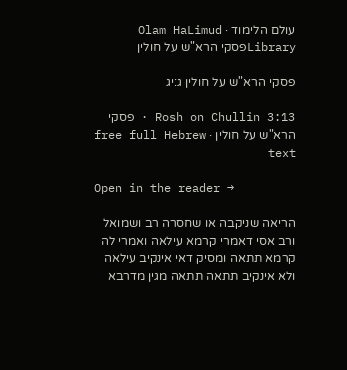עולם הלימוד · Olam HaLimud
Libraryפסקי הרא"ש על חולין

פסקי הרא"ש על חולין ג:יג

Rosh on Chullin 3:13 · פסקי הרא"ש על חולין · free full Hebrew text

Open in the reader →

הריאה שניקבה או שחסרה רב ושמואל ורב אסי דאמרי קרמא עילאה ואמרי לה קרמא תתאה ומסיק דאי אינקיב עילאה ולא אינקיב תתאה תתאה מגין מדרבא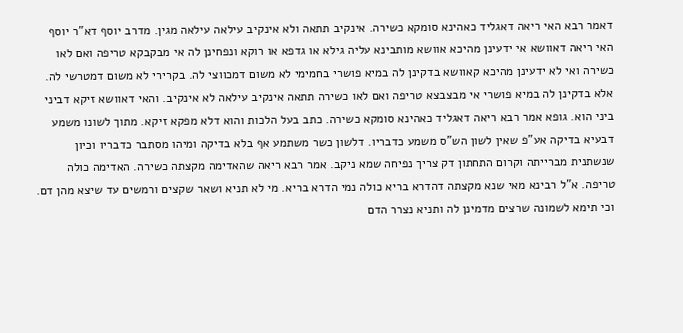דאמר רבא האי ריאה דאגליד כאהינא סומקא כשירה. אינקיב תתאה ולא אינקיב עילאה עילאה מגין. מדרב יוסף דא"ר יוסף האי ריאה דאוושא אי ידעינן מהיכא אוושא מותבינא עליה גילא או גדפא או רוקא ונפחינן לה אי מבקבקא טריפה ואם לאו כשירה ואי לא ידעינן מהיכא קאוושא בדקינן לה במיא פושרי בחמימי לא משום דמכווצי לה. בקרירי לא משום דמטרשי לה. אלא בדקינן לה במיא פושרי אי מבצבצא טריפה ואם לאו כשירה תתאה אינקיב עילאה לא אינקיב. והאי דאוושא זיקא דביני ביני הוא. גופא אמר רבא ריאה דאגליד כאהינא סומקא כשירה. כתב בעל הלכות והוא דלא מפקא זיקא. מתוך לשונו משמע דבעיא בדיקה אע"פ שאין לשון הש"ס משמע כדבריו. דלשון כשר משתמע אף בלא בדיקה ומיהו מסתבר כדבריו וכיון שנשתנית מברייתה וקרום התחתון דק צריך נפיחה שמא ניקב. אמר רבא ריאה שהאדימה מקצתה כשירה. האדימה כולה טריפה. א"ל רבינא מאי שנא מקצתה דהדרא בריא כולה נמי הדרא בריא. מי לא תניא ושאר שקצים ורמשים עד שיצא מהן דם. וכי תימא לשמונה שרצים מדמינן לה ותניא נצרר הדם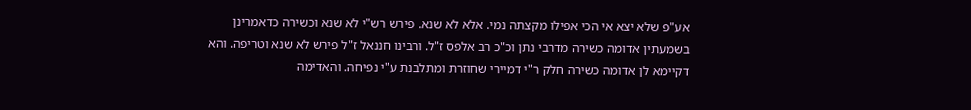אע"פ שלא יצא אי הכי אפילו מקצתה נמי. אלא לא שנא. פירש רש"י לא שנא וכשירה כדאמרינן בשמעתין אדומה כשירה מדרבי נתן וכ"כ רב אלפס ז"ל. ורבינו חננאל ז"ל פירש לא שנא וטריפה. והא דקיימא לן אדומה כשירה חלק ר"י דמיירי שחוזרת ומתלבנת ע"י נפיחה. והאדימה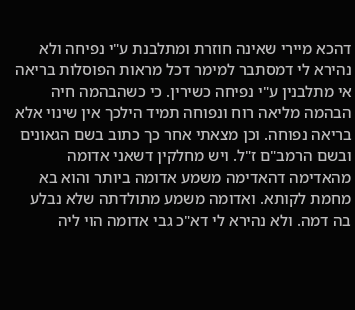דהכא מיירי שאינה חוזרת ומתלבנת ע"י נפיחה ולא נהירא לי דמסתבר למימר דכל מראות הפוסלות בריאה אי מתלבנין ע"י נפיחה כשירין. כי כשהבהמה חיה הבהמה מליאה רוח ונפוחה תמיד הילכך אין שינוי אלא בריאה נפוחה. וכן מצאתי אחר כך כתוב בשם הגאונים ובשם הרמב"ם ז"ל. ויש מחלקין דשאני אדומה מהאדימה דהאדימה משמע אדומה ביותר והוא בא מחמת לקותא. ואדומה משמע מתולדתה שלא נבלע בה דמה. ולא נהירא לי דא"כ גבי אדומה הוי ליה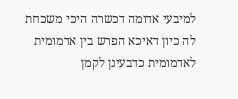למיבעי אדומה דכשרה היכי משכחת לה כיון דאיכא הפרש בין אדמומית לאדמומית כדבעינן לקמן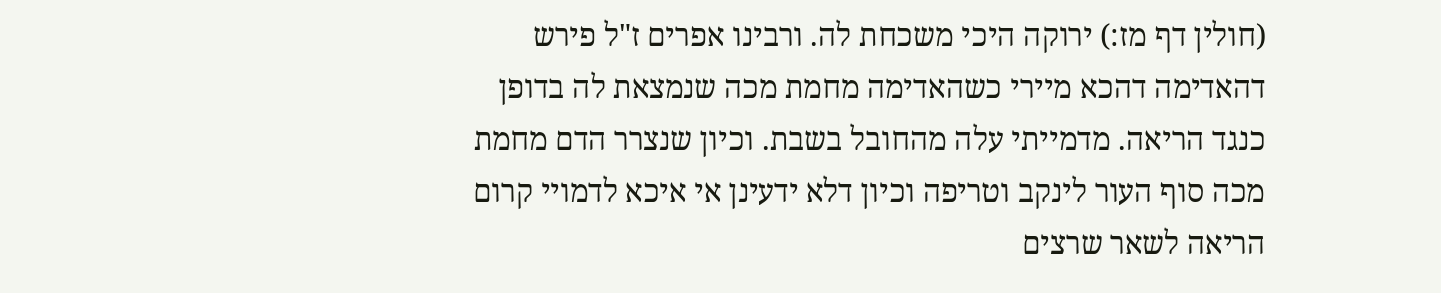(חולין דף מז:) ירוקה היכי משכחת לה. ורבינו אפרים ז"ל פירש דהאדימה דהכא מיירי כשהאדימה מחמת מכה שנמצאת לה בדופן כנגד הריאה. מדמייתי עלה מהחובל בשבת. וכיון שנצרר הדם מחמת מכה סוף העור לינקב וטריפה וכיון דלא ידעינן אי איכא לדמויי קרום הריאה לשאר שרצים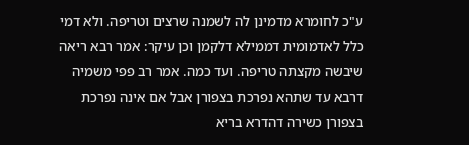ע"כ לחומרא מדמינן לה לשמנה שרצים וטריפה. ולא דמי כלל לאדמומית דממילא דלקמן וכן עיקר: אמר רבא ריאה שיבשה מקצתה טריפה. ועד כמה. אמר רב פפי משמיה דרבא עד שתהא נפרכת בצפורן אבל אם אינה נפרכת בצפורן כשירה דהדרא בריא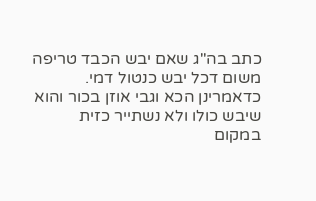כתב בה"ג שאם יבש הכבד טריפה משום דכל יבש כנטול דמי. כדאמרינן הכא וגבי אוזן בכור והוא שיבש כולו ולא נשתייר כזית במקום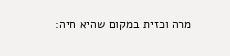מרה וכזית במקום שהיא חיה: